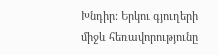Խնդիր: Երկու գյուղերի միջև հեռավորությունը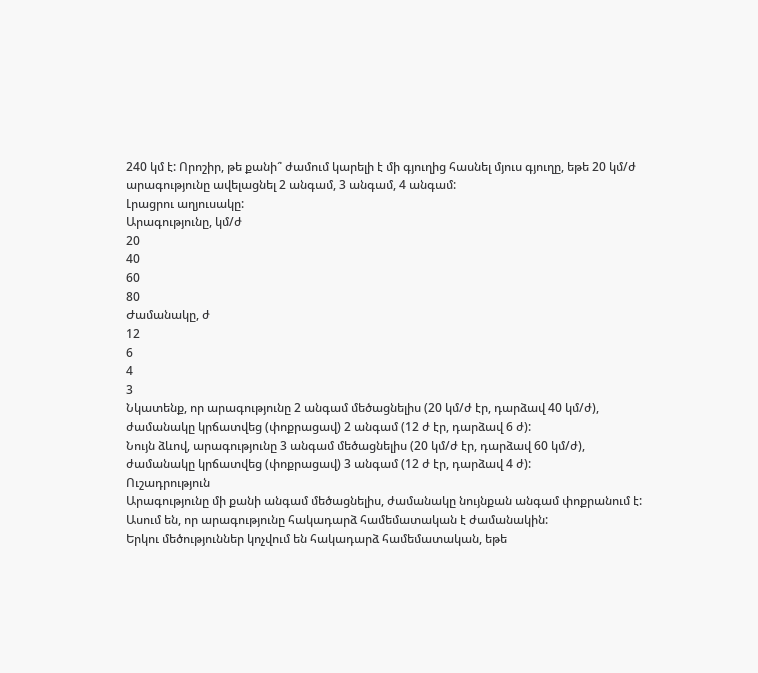240 կմ է: Որոշիր, թե քանի՞ ժամում կարելի է մի գյուղից հասնել մյուս գյուղը, եթե 20 կմ/ժ արագությունը ավելացնել 2 անգամ, 3 անգամ, 4 անգամ:
Լրացրու աղյուսակը:
Արագությունը, կմ/ժ
20
40
60
80
Ժամանակը, ժ
12
6
4
3
Նկատենք, որ արագությունը 2 անգամ մեծացնելիս (20 կմ/ժ էր, դարձավ 40 կմ/ժ), ժամանակը կրճատվեց (փոքրացավ) 2 անգամ (12 ժ էր, դարձավ 6 ժ):
Նույն ձևով, արագությունը 3 անգամ մեծացնելիս (20 կմ/ժ էր, դարձավ 60 կմ/ժ), ժամանակը կրճատվեց (փոքրացավ) 3 անգամ (12 ժ էր, դարձավ 4 ժ):
Ուշադրություն
Արագությունը մի քանի անգամ մեծացնելիս, ժամանակը նույնքան անգամ փոքրանում է:
Ասում են, որ արագությունը հակադարձ համեմատական է ժամանակին:
Երկու մեծություններ կոչվում են հակադարձ համեմատական, եթե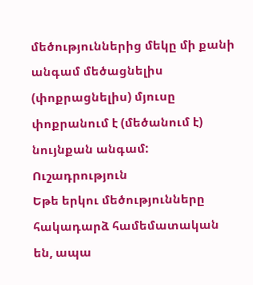մեծություններից մեկը մի քանի անգամ մեծացնելիս (փոքրացնելիս) մյուսը փոքրանում է (մեծանում է) նույնքան անգամ:
Ուշադրություն
Եթե երկու մեծությունները հակադարձ համեմատական են, ապա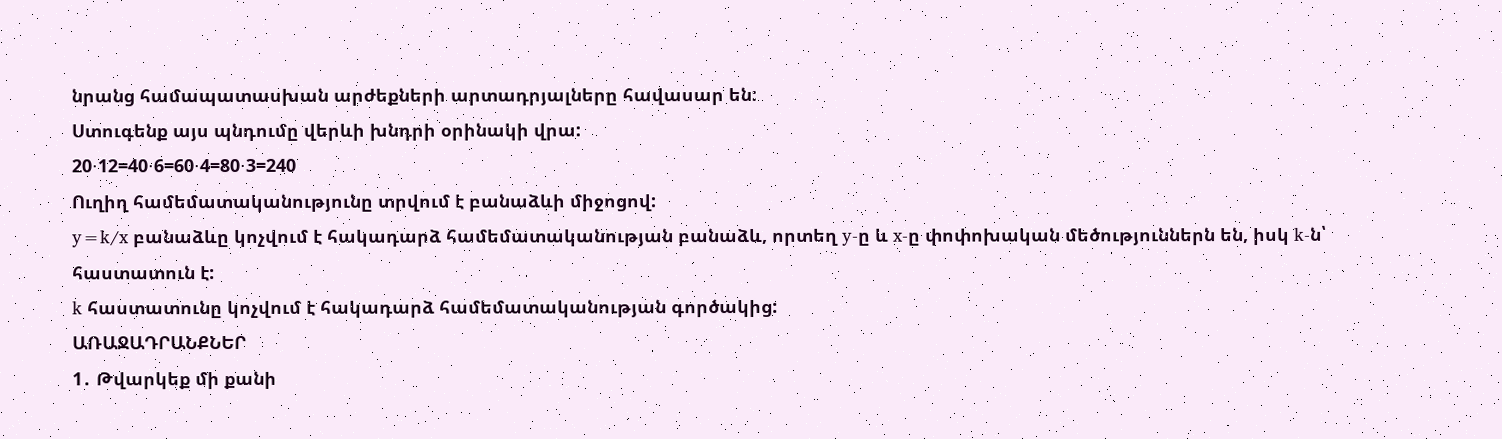նրանց համապատասխան արժեքների արտադրյալները հավասար են:
Ստուգենք այս պնդումը վերևի խնդրի օրինակի վրա:
20⋅12=40⋅6=60⋅4=80⋅3=240
Ուղիղ համեմատականությունը տրվում է բանաձևի միջոցով:
y=k/x բանաձևը կոչվում է հակադարձ համեմատականության բանաձև, որտեղ y-ը և x-ը փոփոխական մեծություններն են, իսկ k-ն՝ հաստատուն է:
k հաստատունը կոչվում է հակադարձ համեմատականության գործակից:
ԱՌԱՋԱԴՐԱՆՔՆԵՐ
1․ Թվարկեք մի քանի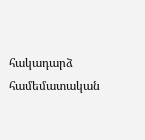հակադարձ համեմատական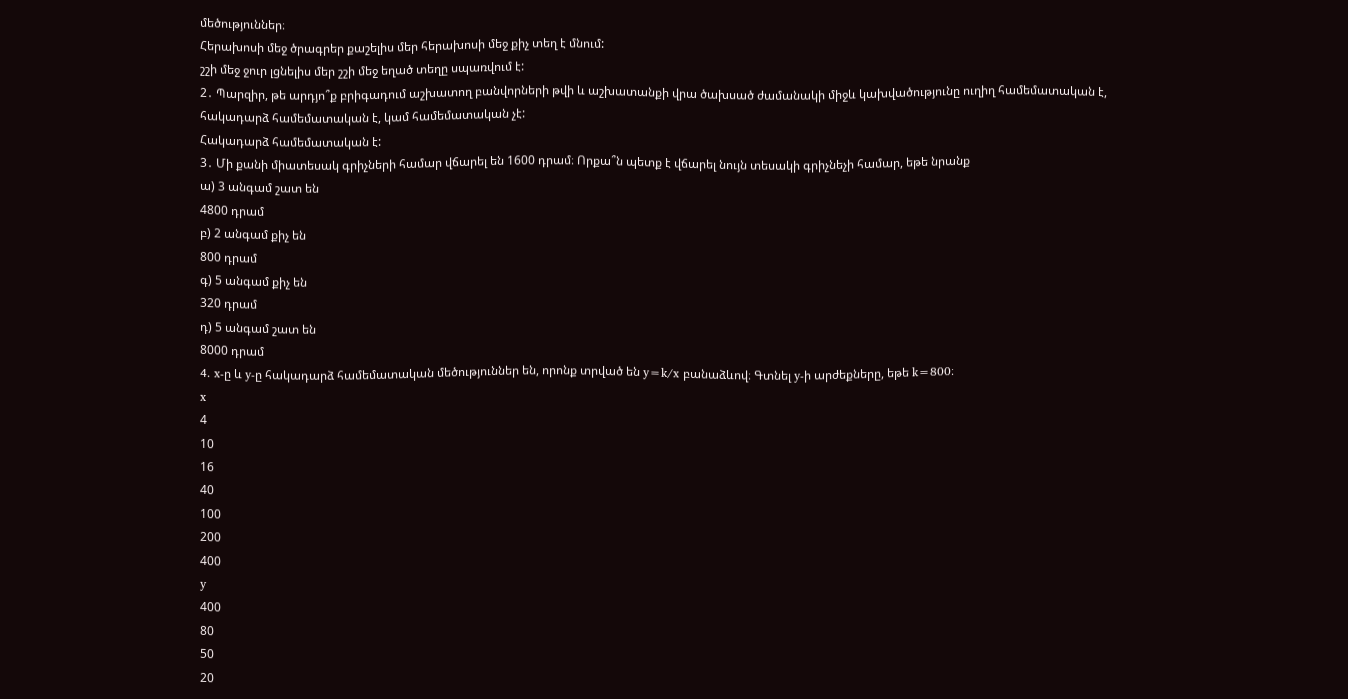մեծություններ։
Հերախոսի մեջ ծրագրեր քաշելիս մեր հերախոսի մեջ քիչ տեղ է մնում:
շշի մեջ ջուր լցնելիս մեր շշի մեջ եղած տեղը սպառվում է:
2․ Պարզիր, թե արդյո՞ք բրիգադում աշխատող բանվորների թվի և աշխատանքի վրա ծախսած ժամանակի միջև կախվածությունը ուղիղ համեմատական է, հակադարձ համեմատական է, կամ համեմատական չէ:
Հակադարձ համեմատական է:
3․ Մի քանի միատեսակ գրիչների համար վճարել են 1600 դրամ։ Որքա՞ն պետք է վճարել նույն տեսակի գրիչնեչի համար, եթե նրանք
ա) 3 անգամ շատ են
4800 դրամ
բ) 2 անգամ քիչ են
800 դրամ
գ) 5 անգամ քիչ են
320 դրամ
դ) 5 անգամ շատ են
8000 դրամ
4․ x-ը և y-ը հակադարձ համեմատական մեծություններ են, որոնք տրված են y=k/x բանաձևով։ Գտնել y-ի արժեքները, եթե k=800։
x
4
10
16
40
100
200
400
y
400
80
50
20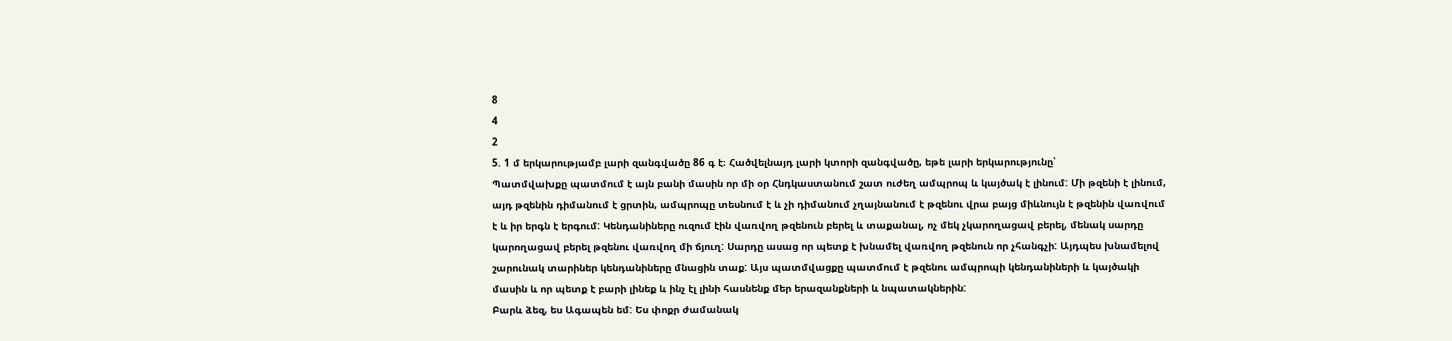8
4
2
5. 1 մ երկարությամբ լարի զանգվածը 86 գ է։ Հածվելնայդ լարի կտորի զանգվածը, եթե լարի երկարությունը՝
Պատմվախքը պատմում է այն բանի մասին որ մի օր Հնդկաստանում շատ ուժեղ ամպրոպ և կայծակ է լինում: Մի թզենի է լինում, այդ թզենին դիմանում է ցրտին, ամպրոպը տեսնում է և չի դիմանում չղայնանում է թզենու վրա բայց միևնույն է թզենին վառվում է և իր երգն է երգում: Կենդանիները ուզում էին վառվող թզենուն բերել և տաքանալ, ոչ մեկ չկարողացավ բերել, մենակ սարդը կարողացավ բերել թզենու վառվող մի ճյուղ: Սարդը ասաց որ պետք է խնամել վառվող թզենուն որ չհանգչի: Այդպես խնամելով շարունակ տարիներ կենդանիները մնացին տաք: Այս պատմվացքը պատմում է թզենու ամպրոպի կենդանիների և կայծակի մասին և որ պետք է բարի լինեք և ինչ էլ լինի հասնենք մեր երազանքների և նպատակներին:
Բարև ձեզ, ես Ագապեն եմ: Ես փոքր ժամանակ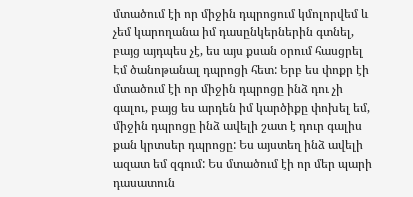մտածում էի որ միջին դպրոցում կմոլորվեմ և չեմ կարողանա իմ դասընկերներին գտնել, բայց այդպես չէ, ես այս քսան օրում հասցրել Էմ ծանոթանալ դպրոցի հետ: Երբ ես փոքր էի մտածում էի որ միջին դպրոցը ինձ դու չի գալու, բայց ես արդեն իմ կարծիքը փոխել եմ, միջին դպրոցը ինձ ավելի շատ է դուր գալիս քան կրտսեր դպրոցը: Ես այստեղ ինձ ավելի ազատ եմ զգում: Ես մտածում էի որ մեր պարի դասատուն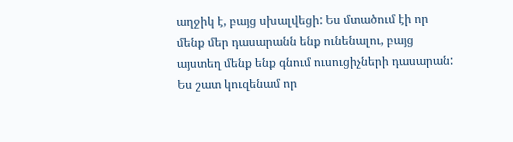աղջիկ է, բայց սխալվեցի: Ես մտածում էի որ մենք մեր դասարանն ենք ունենալու, բայց այստեղ մենք ենք գնում ուսուցիչների դասարան: Ես շատ կուզենամ որ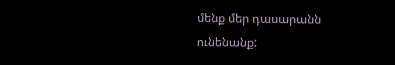մենք մեր դասարանն ունենանք: